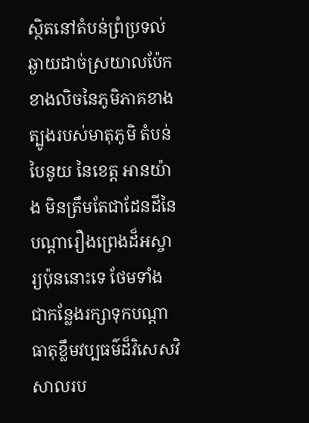ស្ថិតនៅតំបន់ព្រំប្រទល់ឆ្ងាយដាច់ស្រយាលប៉ែកខាងលិចនៃភូមិភាគខាងត្បូងរបស់មាតុភូមិ តំបន់ បៃនូយ នៃខេត្ត អានយ៉ាង មិនត្រឹមតែជាដែនដីនៃបណ្តារឿងព្រេងដ៏អស្ចារ្យប៉ុននោះទេ ថែមទាំងជាកន្លែងរក្សាទុកបណ្តាធាតុខ្លឹមវប្បធម៌ដ៏វិសេសវិសាលរប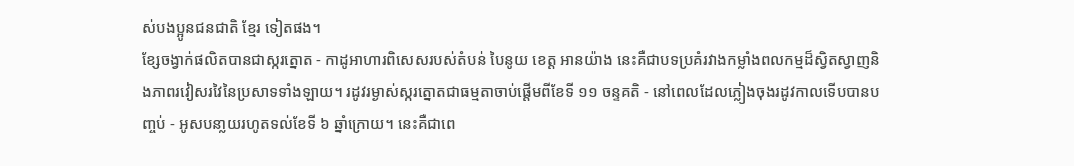ស់បងប្អូនជនជាតិ ខ្មែរ ទៀតផង។
ខ្សែចង្វាក់ផលិតបានជាស្ករត្នោត - កាដូអាហារពិសេសរបស់តំបន់ បៃនូយ ខេត្ត អានយ៉ាង នេះគឺជាបទប្រគំរវាងកម្លាំងពលកម្មដ៏ស្វិតស្វាញនិងភាពរវៀសរវៃនៃប្រសាទទាំងឡាយ។ រដូវរម្ងាស់ស្ករត្នោតជាធម្មតាចាប់ផ្តើមពីខែទី ១១ ចន្ទគតិ - នៅពេលដែលភ្លៀងចុងរដូវកាលទើបបានបញ្ចប់ - អូសបនា្លយរហូតទល់ខែទី ៦ ឆ្នាំក្រោយ។ នេះគឺជាពេ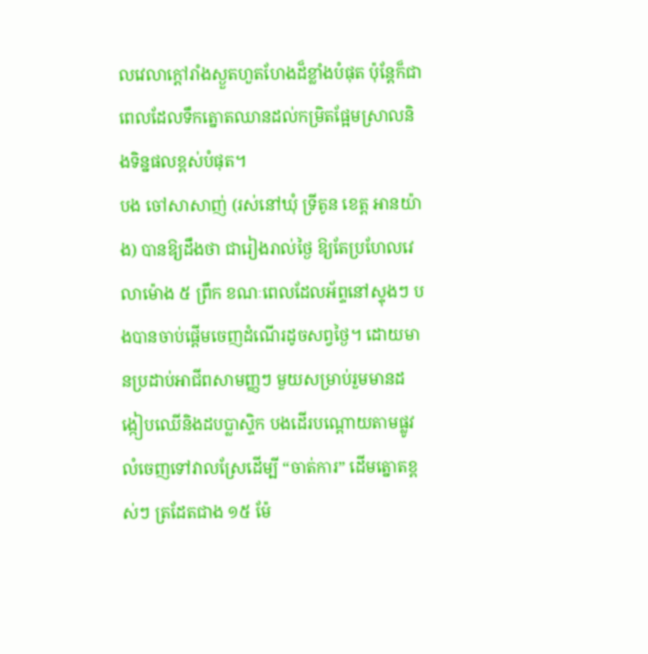លវេលាក្តៅរាំងស្ងួតហួតហែងដ៏ខ្លាំងបំផុត ប៉ុន្តែក៏ជាពេលដែលទឹកត្នោតឈានដល់កម្រិតផ្អែមស្រាលនិងទិន្នផលខ្ពស់បំផុត។
បង ចៅសាសាញ់ (រស់នៅឃុំ ទ្រីតូន ខេត្ត អានយ៉ាង) បានឱ្យដឹងថា ជារៀងរាល់ថ្ងៃ ឱ្យតែប្រហែលវេលាម៉ោង ៥ ព្រឹក ខណៈពេលដែលអ័ព្ទនៅស្ទុងៗ បងបានចាប់ផ្តើមចេញដំណើរដូចសព្វថ្ងៃ។ ដោយមានប្រដាប់អាជីពសាមញ្ញៗ មួយសម្រាប់រួមមានដង្កៀបឈើនិងដបប្លាស្ទិក បងដើរបណ្តោយតាមផ្លូវលំចេញទៅវាលស្រែដើម្បី “ចាត់ការ” ដើមត្នោតខ្ពស់ៗ ត្រដែតជាង ១៥ ម៉ែ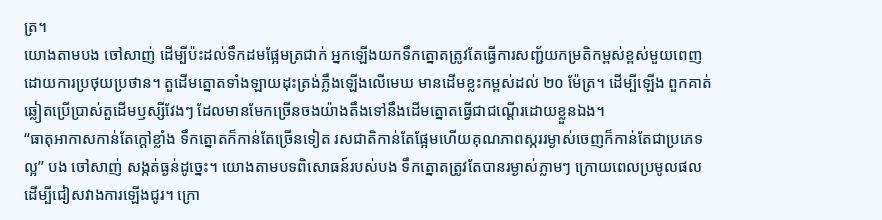ត្រ។
យោងតាមបង ចៅសាញ់ ដើម្បីប៉ះដល់ទឹកដមផ្អែមត្រជាក់ អ្នកឡើងយកទឹកត្នោតត្រូវតែធ្វើការសញ្ជ័យកម្រតិកម្ពស់ខ្ពស់មួយពេញដោយការប្រថុយប្រថាន។ តួដើមត្នោតទាំងឡាយដុះត្រង់ភ្លឹងឡើងលើមេឃ មានដើមខ្លះកម្ពស់ដល់ ២០ ម៉ែត្រ។ ដើម្បីឡើង ពួកគាត់ឆ្លៀតប្រើប្រាស់តួដើមឫស្សីវែងៗ ដែលមានមែកច្រើនចងយ៉ាងតឹងទៅនឹងដើមត្នោតធ្វើជាជណ្ដើរដោយខ្លួនឯង។
“ធាតុអាកាសកាន់តែក្តៅខ្លាំង ទឹកត្នោតក៏កាន់តែច្រើនទៀត រសជាតិកាន់តែផ្អែមហើយគុណភាពស្កររម្ងាស់ចេញក៏កាន់តែជាប្រភេទល្អ” បង ចៅសាញ់ សង្កត់ធ្ងន់ដូច្នេះ។ យោងតាមបទពិសោធន៍របស់បង ទឹកត្នោតត្រូវតែបានរម្ងាស់ភ្លាមៗ ក្រោយពេលប្រមូលផលដើម្បីជៀសវាងការឡើងជូរ។ ក្រោ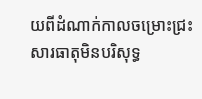យពីដំណាក់កាលចម្រោះជ្រះសារធាតុមិនបរិសុទ្ធ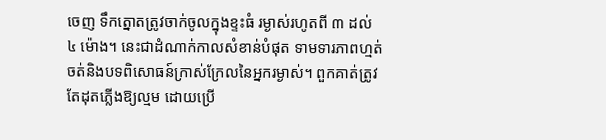ចេញ ទឹកត្នោតត្រូវចាក់ចូលក្នុងខ្ទះធំ រម្ងាស់រហូតពី ៣ ដល់ ៤ ម៉ោង។ នេះជាដំណាក់កាលសំខាន់បំផុត ទាមទារភាពហ្មត់ចត់និងបទពិសោធន៍ក្រាស់ក្រែលនៃអ្នករម្ងាស់។ ពួកគាត់ត្រូវតែដុតភ្លើងឱ្យល្មម ដោយប្រើ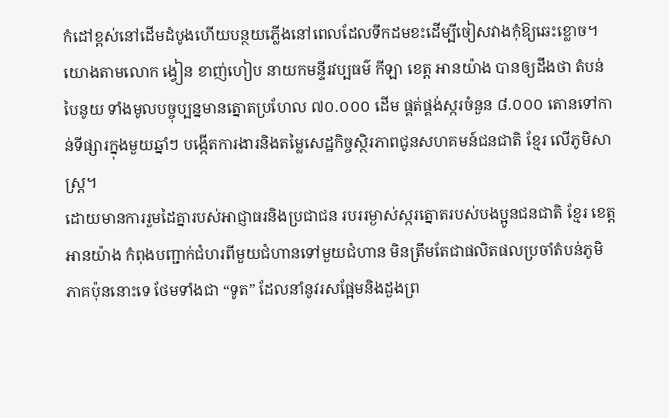កំដៅខ្ពស់នៅដើមដំបូងហើយបន្ថយភ្លើងនៅពេលដែលទឹកដមខះដើម្បីចៀសវាងកុំឱ្យឆេះខ្លោច។
យោងតាមលោក ង្វៀន ខាញ់ហៀប នាយកមន្ទីរវប្បធម៌ កីឡា ខេត្ត អានយ៉ាង បានឲ្យដឹងថា តំបន់ បៃនូយ ទាំងមូលបច្ចុប្បន្នមានត្នោតប្រហែល ៧០.០០០ ដើម ផ្គត់ផ្គង់ស្ករចំនួន ៨.០០០ តោនទៅកាន់ទីផ្សារក្នុងមួយឆ្នាំៗ បង្កើតការងារនិងតម្លៃសេដ្ឋកិច្ចស្ថិរភាពជូនសហគមន៍ជនជាតិ ខ្មែរ លើភូមិសាស្ត្រ។
ដោយមានការរួមដៃគ្នារបស់អាជ្ញាធរនិងប្រជាជន របររម្ងាស់ស្ករត្នោតរបស់បងប្អូនជនជាតិ ខ្មែរ ខេត្ត អានយ៉ាង កំពុងបញ្ជាក់ជំហរពីមួយជំហានទៅមួយជំហាន មិនត្រឹមតែជាផលិតផលប្រចាំតំបន់ភូមិភាគប៉ុននោះទេ ថែមទាំងជា “ទូត” ដែលនាំនូវរសផ្អែមនិងដួងព្រ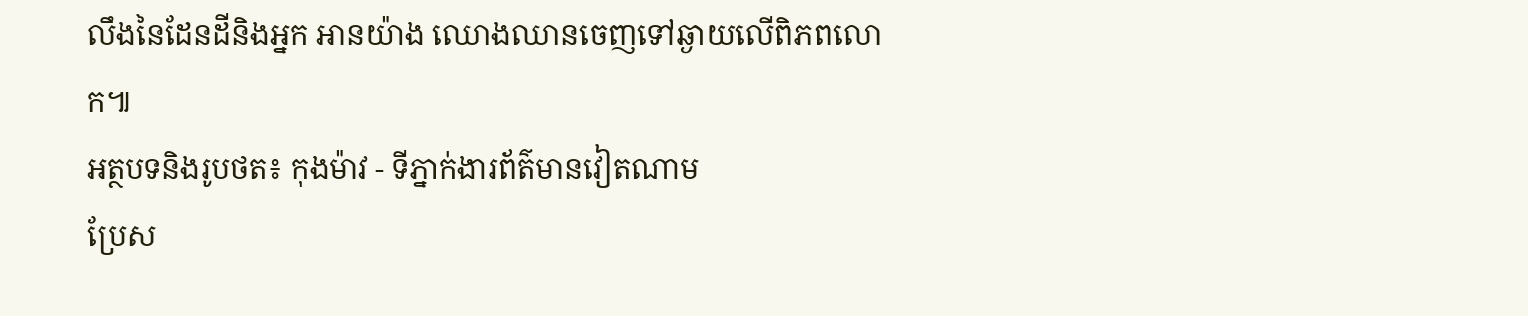លឹងនៃដែនដីនិងអ្នក អានយ៉ាង ឈោងឈានចេញទៅឆ្ងាយលើពិភពលោក៕
អត្ថបទនិងរូបថត៖ កុងម៉ាវ - ទីភ្នាក់ងារព័ត៌មានវៀតណាម
ប្រែស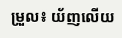ម្រួល៖ យ័ញលើយ